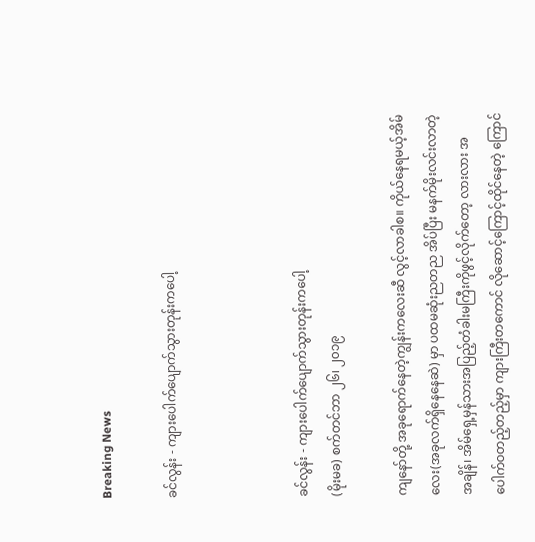Breaking News

ခင်လွန်း - ကျားပေါက်ပျောက်သွားတုန်းကပေါ့



ခင်လွန်း - ကျားပေါက်ပျောက်သွားတုန်းကပေါ့
(မိုးမခ) စက်တင်ဘာ ၂၆၊ ၂၀၁၉

ကျနော်တို့ အခုရောက်နေတဲ့ကျွန်းကလေးဆီ လွင့်လာခါစ။ ကိုယ်နေရမယ့်အိမ်လေး(အခုလက်ရှိနေနေဆဲ) မှာ ပထမဆုံးညတည အိပ်ပြီး မနက်မိုးလင်းလာတဲ့အချိန်၊ အိမ်ရှေ့မှန်သားအပြည့်တံခါးမကြီးကိုဖွင့်လိုက်တော့ လားလား အပေါက်ဝတည့်တည့်မှာ ကျားကြီးတကောင် လိုဆောင့်ကြောင့်ထိုင်နေတဲ့ ကြောင်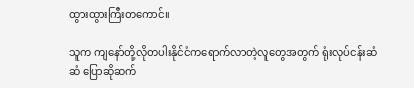ထွားထွားကြီးတကောင်။

သူက ကျနော်တို့လိုတပါးနိုင်ငံကရောက်လာတဲ့လူတွေအတွက် ရုံးလုပ်ငန်းဆံဆံ ပြောဆိုဆက်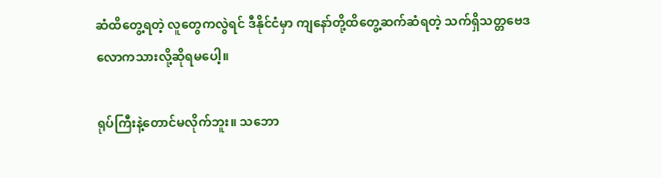ဆံထိတွေ့ရတဲ့ လူတွေကလွဲရင် ဒီနိုင်ငံမှာ ကျနော်တို့ထိတွေ့ဆက်ဆံရတဲ့ သက်ရှိသတ္တဗေဒလောကသားလို့ဆိုရမပေါ့။

ရုပ်ကြီးနဲ့တောင်မလိုက်ဘူး။ သဘော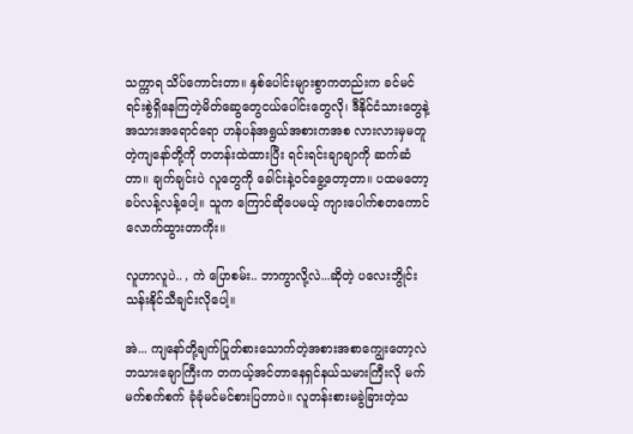သက္ကာရ သိပ်ကောင်းတာ။ နှစ်ပေါင်းများစွာကတည်းက ခင်မင်ရင်းစွဲရှိနေကြတဲ့မိတ်ဆွေတွေငယ်ပေါင်းတွေလို၊ ဒီနိုင်ငံသားတွေနဲ့ အသားအရောင်ရော ဟန်ပန်အရွယ်အစားကအစ လားလားမှမတူတဲ့ကျနော်တို့ကို တတန်းထဲထားပြီး ရင်းရင်းချာချာကို ဆက်ဆံတာ။ ချက်ချင်းပဲ လူတွေကို ခေါင်းနဲ့ဝင်ခွေ့တော့တာ။ ပထမတော့ ခပ်လန့်လန့်ပေါ့။ သူက ကြောင်ဆိုပေမယ့် ကျားပေါက်စတကောင်လောက်ထွားတာကိုး။

လူဟာလူပဲ.. , ကဲ ပြောစမ်း.. ဘာကွာလို့လဲ...ဆိုတဲ့ ပလေးဘွိုင်းသန်းနိုင်သီချင်းလိုပေါ့။

အဲ... ကျနော်တို့ချက်ပြုတ်စားသောက်တဲ့အစားအစာကျွေးတော့လဲ ဘသားချောကြီးက တကယ့်အင်တာနေရှင်နယ်သမားကြီးလို မက်မက်စက်စက် ခုံခုံမင်မင်စားပြတာပဲ။ လူတန်းစားမခွဲခြားတဲ့သ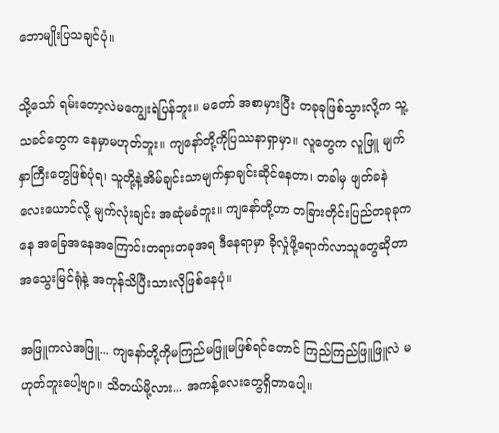ဘောမျိုးပြသချင်ပုံ။

သို့သော် ရမ်းတော့လဲမကျွေးရဲပြန်ဘူး။ မတော် အစာမှားပြီး တခုခုဖြစ်သွားလို့က သူ့သခင်တွေက နေမှာမဟုတ်ဘူး။ ကျနော်တို့ကိုပြဿနာရှာမှာ။ လူတွေက လူဖြူ မျက်နှာကြီးတွေဖြစ်ပုံရ၊ သူတို့နဲ့အိမ်ချင်းသာမျက်နှာချင်းဆိုင်နေတာ၊ တခါမှ ဖျတ်ခနဲလေးယောင်လို့ မျက်လုံးချင်း အဆုံမခံဘူး။ ကျနော်တို့ဟာ တခြားတိုင်းပြည်တခုခုကနေ အခြေအနေအကြောင်းတရားတခုအရ ဒီနေရာမှာ ခိုလှုံဖို့ရောက်လာသူတွေဆိုတာ အသွေးမြင်ရုံနဲ့ အကုန်သိပြီးသားလိုဖြစ်နေပုံ။

အဖြူကလဲအဖြူ... ကျနော်တို့ကိုမကြည်မဖြူမဖြစ်ရင်တောင် ကြည်ကြည်ဖြူဖြူလဲ မဟုတ်ဘူးပေါ့ဗျာ။ သိတယ်မို့လား... အကန့်လေးတွေရှိတာပေါ့။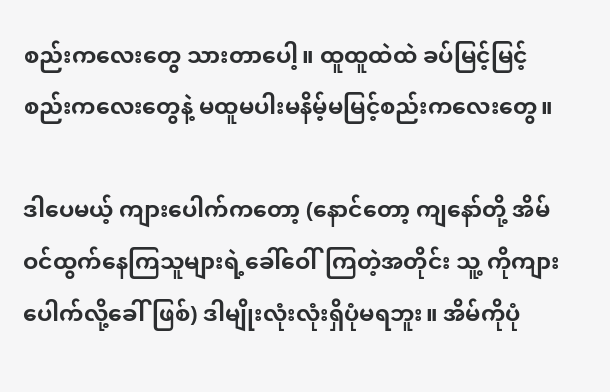စည်းကလေးတွေ သားတာပေါ့။ ထူထူထဲထဲ ခပ်မြင့်မြင့်စည်းကလေးတွေနဲ့ မထူမပါးမနိမ့်မမြင့်စည်းကလေးတွေ။

ဒါပေမယ့် ကျားပေါက်ကတော့ (နောင်တော့ ကျနော်တို့ အိမ်ဝင်ထွက်နေကြသူများရဲ့ခေါ်ဝေါ်ကြတဲ့အတိုင်း သူ့ ကိုကျားပေါက်လို့ခေါ်ဖြစ်) ဒါမျိုးလုံးလုံးရှိပုံမရဘူး။ အိမ်ကိုပုံ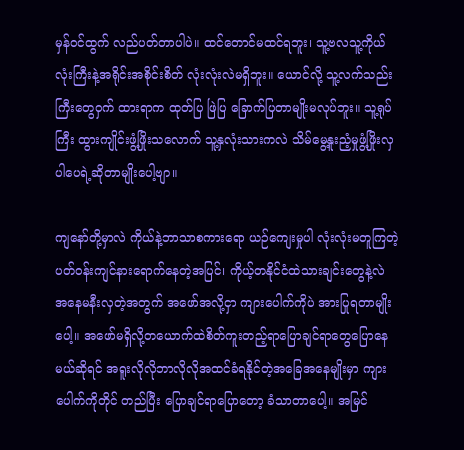မှန်ဝင်ထွက် လည်ပတ်တာပါပဲ။ ထင်တောင်မထင်ရဘူး၊ သူ့ဗလသူ့ကိုယ်လုံးကြီးနဲ့အရိုင်းအစိုင်းစိတ် လုံးလုံးလဲမရှိဘူး။ ယောင်လို့ သူ့လက်သည်းကြီးတွေဝှက် ထားရာက ထုတ်ပြ ဖြဲပြ ခြောက်ပြတာမျိုးမလုပ်ဘူး။ သူ့ရုပ်ကြီး ထွားကျိုင်းဖွံ့ဖြိုးသလောက် သူ့နှလုံးသားကလဲ သိမ်မွေ့နူးညံ့မှုဖွံ့ဖြိုးလှပါပေရဲ့ဆိုတာမျိုးပေါ့ဗျာ။

ကျနော်တို့မှာလဲ ကိုယ်နဲ့ဘာသာစကားရော ယဉ်ကျေးမှုပါ လုံးလုံးမတူကြတဲ့ ပတ်ဝန်းကျင်နားရောက်နေတဲ့အပြင်၊ ကိုယ့်တနိုင်ငံထဲသားချင်းတွေနဲ့လဲ အနေမနီးလှတဲ့အတွက် အဖော်အလို့ငှာ ကျားပေါက်ကိုပဲ အားပြုရတာမျိုးပေါ့။ အဖော်မရှိလို့တယောက်ထဲစိတ်ကူးတည့်ရာပြောချင်ရာတွေပြောနေမယ်ဆိုရင် အရူးလိုလိုဘာလိုလိုအထင်ခံရနိုင်တဲ့အခြေအနေမျိုးမှာ ကျားပေါက်ကိုတိုင် တည်ပြီး ပြောချင်ရာပြောတော့ ခံသာတာပေါ့။ အမြင်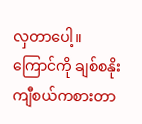လှတာပေါ့။ ကြောင်ကို ချစ်စနိုးကျီစယ်ကစားတာ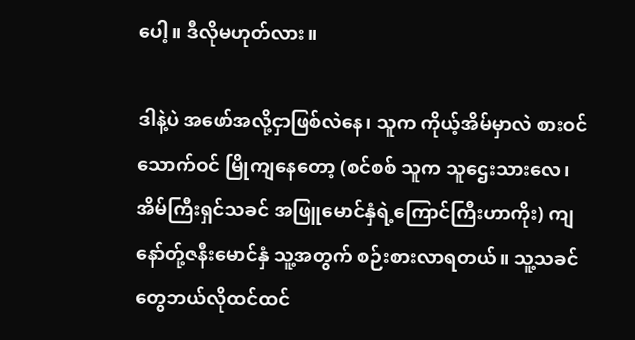ပေါ့။ ဒီလိုမဟုတ်လား။

ဒါနဲ့ပဲ အဖော်အလို့ငှာဖြစ်လဲနေ၊ သူက ကိုယ့်အိမ်မှာလဲ စားဝင်သောက်ဝင် မြိုကျနေတော့ (စင်စစ် သူက သူဌေးသားလေ၊ အိမ်ကြီးရှင်သခင် အဖြူမောင်နှံရဲ့ကြောင်ကြီးဟာကိုး) ကျနော်တ်ု့ဇနီးမောင်နှံ သူ့အတွက် စဉ်းစားလာရတယ်။ သူ့သခင်တွေဘယ်လိုထင်ထင်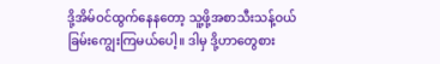ဒို့အိမ်ဝင်ထွက်နေနတော့ သူ့ဖို့အစာသီးသန့်ဝယ်ခြမ်းကျွေးကြမယ်ပေါ့။ ဒါမှ ဒို့ဟာတွေစား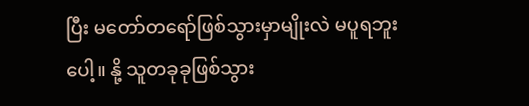ပြီး မတော်တရော်ဖြစ်သွားမှာမျိုးလဲ မပူရဘူးပေါ့။ နို့ သူတခုခုဖြစ်သွား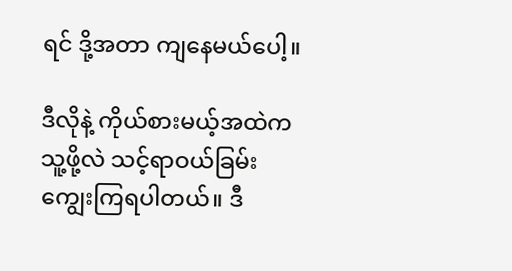ရင် ဒို့အတာ ကျနေမယ်ပေါ့။

ဒီလိုနဲ့ ကိုယ်စားမယ့်အထဲက သူ့ဖို့လဲ သင့်ရာဝယ်ခြမ်းကျွေးကြရပါတယ်။ ဒီ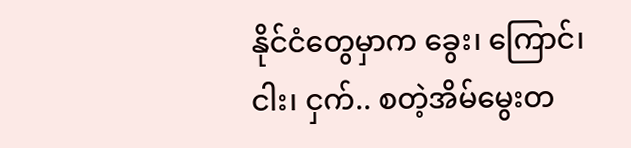နိုင်ငံတွေမှာက ခွေး၊ ကြောင်၊ ငါး၊ ငှက်.. စတဲ့အိမ်မွေးတ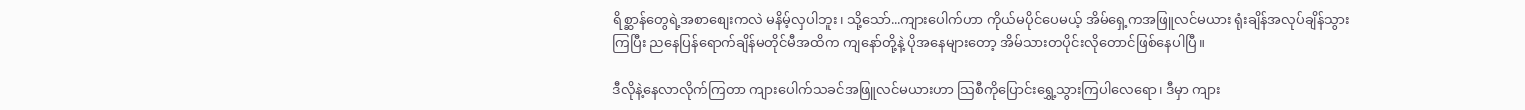ရိစ္ဆာန်တွေရဲ့အစာစျေးကလဲ မနိမ့်လှပါဘူး၊ သို့သော်...ကျားပေါက်ဟာ ကိုယ်မပိုင်ပေမယ့် အိမ်ရှေ့ကအဖြူလင်မယား ရုံးချိန်အလုပ်ချိန်သွားကြပြီး ညနေပြန်ရောက်ချိန်မတိုင်မီအထိက ကျနော်တို့နဲ့ ပိုအနေများတော့ အိမ်သားတပိုင်းလိုတောင်ဖြစ်နေပါပြီ။

ဒီလိုနဲ့နေလာလိုက်ကြတာ ကျားပေါက်သခင်အဖြူလင်မယားဟာ သြစီကိုပြောင်းရွှေ့သွားကြပါလေရော၊ ဒီမှာ ကျား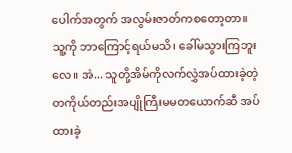ပေါက်အတွက် အလွမ်းဇာတ်ကစတော့တာ။ သူ့ကို ဘာကြောင့်ရယ်မသိ၊ ခေါ်မသွားကြဘူးလေ။ အဲ... သူတို့အိမ်ကိုလက်လွှဲအပ်ထားခဲ့တဲ့ တကိုယ်တည်းအပျိုကြီးမမတယောက်ဆီ အပ်ထားခဲ့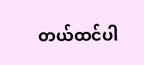တယ်ထင်ပါ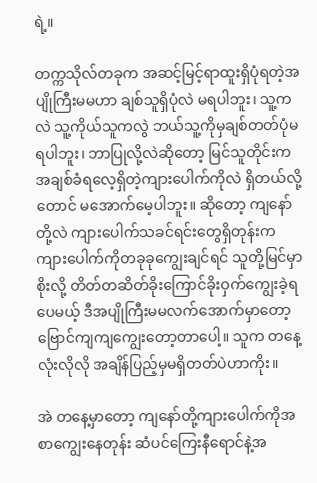ရဲ့။

တက္ကသိုလ်တခုက အဆင့်မြင့်ရာထူးရှိပုံရတဲ့အပျိုကြီးမမဟာ ချစ်သူရှိပုံလဲ မရပါဘူး၊ သူ့ကလဲ သူ့ကိုယ်သူကလွဲ ဘယ်သူ့ကိုမှချစ်တတ်ပုံမရပါဘူး၊ ဘာပြုလို့လဲဆိုတော့ မြင်သူတိုင်းကအချစ်ခံရလေ့ရှိတဲ့ကျားပေါက်ကိုလဲ ရှိတယ်လို့တောင် မအောက်မေ့ပါဘူး။ ဆိုတော့ ကျနော်တို့လဲ ကျားပေါက်သခင်ရင်းတွေရှိတုန်းက ကျားပေါက်ကိုတခုခုကျွေးချင်ရင် သူတို့မြင်မှာစိုးလို့ တိတ်တဆိတ်ခိုးကြောင်ခိုးဝှက်ကျွေးခဲ့ရပေမယ့် ဒီအပျိုကြီးမမလက်အောက်မှာတော့ ဗြောင်ကျကျကျွေးတော့တာပေါ့။ သူက တနေ့လုံးလိုလို အချိန်ပြည့်မှမရှိတတ်ပဲဟာကိုး။

အဲ တနေ့မှာတော့ ကျနော်တို့ကျားပေါက်ကိုအစာကျွေးနေတုန်း ဆံပင်ကြေးနီရောင်နဲ့အ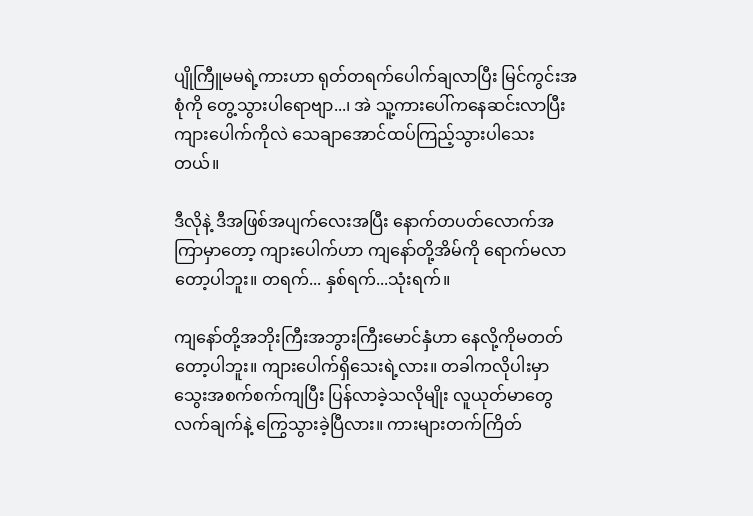ပျိုကြီူမမရဲ့ကားဟာ ရုတ်တရက်ပေါက်ချလာပြီး မြင်ကွင်းအစုံကို တွေ့သွားပါရောဗျာ...၊ အဲ သူ့ကားပေါ်ကနေဆင်းလာပြီး ကျားပေါက်ကိုလဲ သေချာအောင်ထပ်ကြည့်သွားပါသေးတယ်။

ဒီလိုနဲ့ ဒီအဖြစ်အပျက်လေးအပြီး နောက်တပတ်လောက်အကြာမှာတော့ ကျားပေါက်ဟာ ကျနော်တို့အိမ်ကို ရောက်မလာတော့ပါဘူး။ တရက်... နှစ်ရက်...သုံးရက်။

ကျနော်တို့အဘိုးကြီးအဘွားကြီးမောင်နှံဟာ နေလို့ကိုမတတ်တော့ပါဘူး။ ကျားပေါက်ရှိသေးရဲ့လား။ တခါကလိုပါးမှာ သွေးအစက်စက်ကျပြီး ပြန်လာခဲ့သလိုမျိုး လူယုတ်မာတွေလက်ချက်နဲ့ ကြွေသွားခဲ့ပြီလား။ ကားများတက်ကြိတ်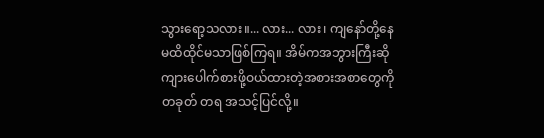သွားရော့သလား။... လား... လား၊ ကျနော်တို့နေမထိထိုင်မသာဖြစ်ကြရ။ အိမ်ကအဘွားကြီးဆို ကျားပေါက်စားဖို့ဝယ်ထားတဲ့အစားအစာတွေကို တခုတ် တရ အသင့်ပြင်လို့။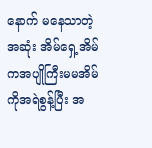နောက် မနေသာတဲ့အဆုံး အိမ်ရှေ့အိမ်ကအပျိုကြီးမမအိမ်ကိုအရဲစွန့်ပြီး အ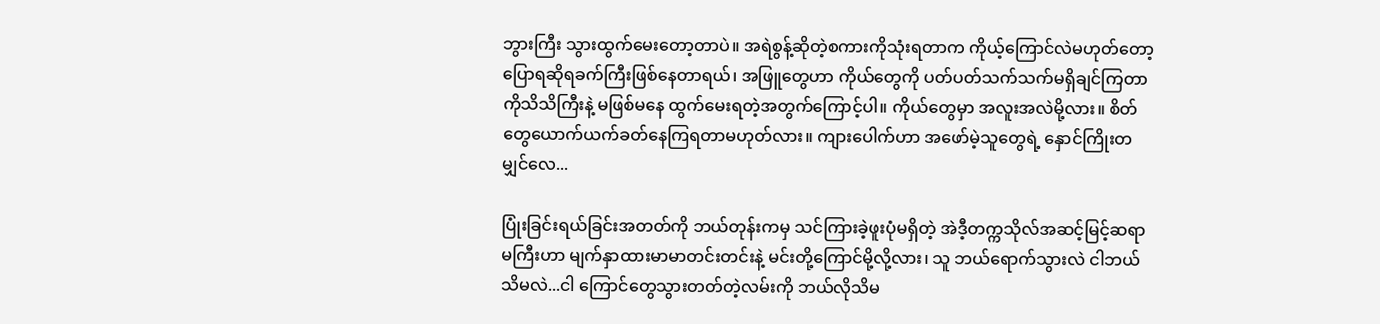ဘွားကြီး သွားထွက်မေးတော့တာပဲ။ အရဲစွန့်ဆိုတဲ့စကားကိုသုံးရတာက ကိုယ့်ကြောင်လဲမဟုတ်တော့ ပြောရဆိုရခက်ကြီးဖြစ်နေတာရယ်၊ အဖြူတွေဟာ ကိုယ်တွေကို ပတ်ပတ်သက်သက်မရှိချင်ကြတာကိုသိသိကြီးနဲ့ မဖြစ်မနေ ထွက်မေးရတဲ့အတွက်ကြောင့်ပါ။ ကိုယ်တွေမှာ အလူးအလဲမို့လား။ စိတ်တွေယောက်ယက်ခတ်နေကြရတာမဟုတ်လား။ ကျားပေါက်ဟာ အဖော်မဲ့သူတွေရဲ့ နှောင်ကြိုးတမျှင်လေ...

ပြုံးခြင်းရယ်ခြင်းအတတ်ကို ဘယ်တုန်းကမှ သင်ကြားခဲ့ဖူးပုံမရှိတဲ့ အဲဒီ့တက္ကသိုလ်အဆင့်မြင့်ဆရာမကြီးဟာ မျက်နှာထားမာမာတင်းတင်းနဲ့ မင်းတို့ကြောင်မို့လို့လား၊ သူ ဘယ်ရောက်သွားလဲ ငါဘယ်သိမလဲ...ငါ ကြောင်တွေသွားတတ်တဲ့လမ်းကို ဘယ်လိုသိမ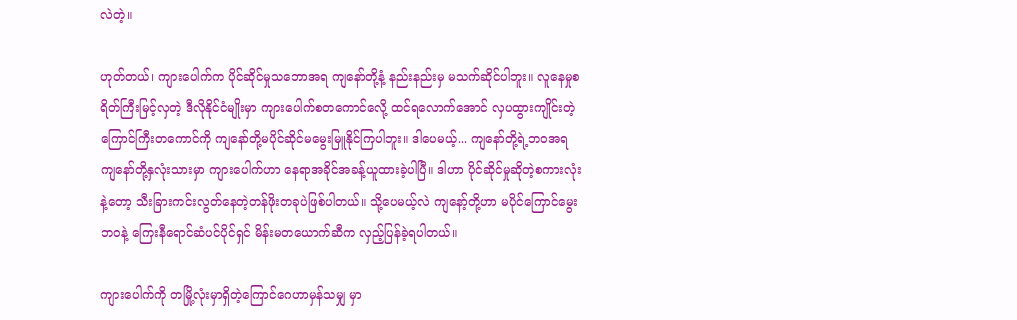လဲတဲ့။

ဟုတ်တယ်၊ ကျားပေါက်က ပိုင်ဆိုင်မှုသဘောအရ ကျနော်တို့နံ့ နည်းနည်းမှ မသက်ဆိုင်ပါဘူး။ လူနေမှုစရိတ်ကြီးမြင့်လှတဲ့ ဒီလိုနိုင်ငံမျိုးမှာ ကျားပေါက်စတကောင်လေို့ ထင်ရလောက်အောင် လှပထွားကျိုင်းတဲ့ကြောင်ကြီးတကောင်ကို ကျနော်တို့မပိုင်ဆိုင်မမွေးမြူနိုင်ကြပါဘူး။ ဒါပေမယ့်... ကျနော်တို့ရဲ့ဘဝအရ ကျနော်တို့နှလုံးသားမှာ ကျားပေါက်ဟာ နေရာအခိုင်အခန့်ယူထားခဲ့ပါပြီ။ ဒါဟာ ပိုင်ဆိုင်မှုဆိုတဲ့စကားလုံးနဲ့တော့ သီးခြားကင်းလွတ်နေတဲ့တန်ဖိုးတခုပဲဖြစ်ပါတယ်။ သို့ပေမယ့်လဲ ကျနော့်တို့ဟာ မပိုင်ကြောင်မွေးဘဝနဲ့ ကြေးနီရောင်ဆံပင်ပိုင်ရှင် မိန်းမတယောက်ဆီက လှည့်ပြန်ခဲ့ရပါတယ်။

ကျားပေါက်ကို တမြို့လုံးမှာရှိတဲ့ကြောင်ဂေဟာမှန်သမျှ မှာ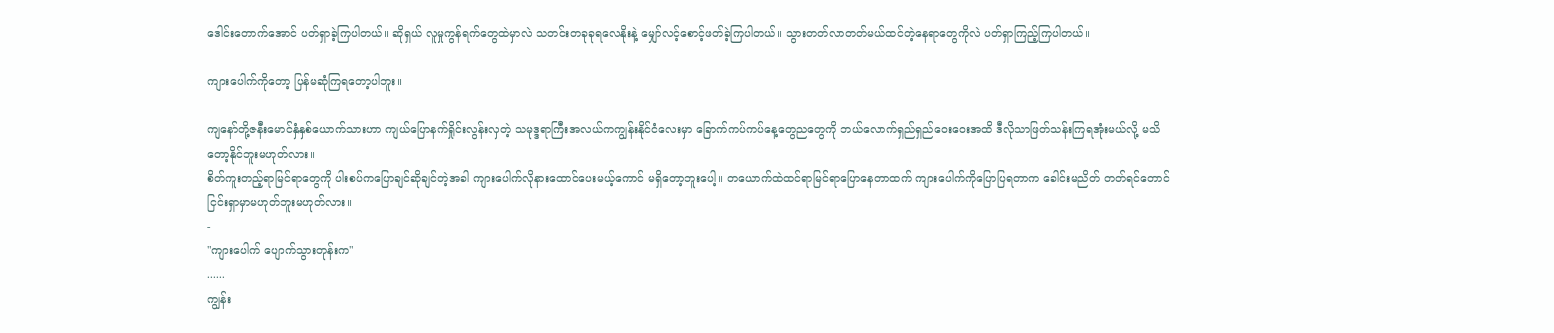ဒေါင်းတောက်အောင် ပတ်ရှာခဲ့ကြပါတယ်။ ဆိုရှယ် လူမှုကွန်ရက်တွေထဲမှာလဲ သတင်းတခုခုရလေနိုးနဲ့ မျှော်လင့်စောင့်ဖတ်ခဲ့ကြပါတယ်။ သွားတတ်လာတတ်မယ်ထင်တဲ့နေရာတွေကိုလဲ ပတ်ရှာကြည့်ကြပါတယ်။

ကျားပေါက်ကိုတော့ ပြန်မဆုံကြရတော့ပါဘူး။

ကျနော်တို့ဇနီးမောင်နှံနှစ်ယောက်သားဟာ ကျယ်ပြောနက်ရှိုင်းလွန်းလှတဲ့ သမုဒ္ဒရာကြီးအလယ်ကကျွန်းနိုင်ငံလေးမှာ ခြောက်ကပ်ကပ်နေ့တွေညတွေကို ဘယ်လောက်ရှည်ရှည်ဝေးဝေးအထိ ဒီလိုသာဖြတ်သန်းကြရအုံးမယ်လို့ မသိတော့နိုင်ဘူးမဟုတ်လား။
စိတ်ကူးတည့်ရာမြင်ရာတွေကို ပါးစပ်ကပြောချင်ဆိုချင်တဲ့အခါ ကျားပေါက်လိုနားထောင်ပေးမယ့်ကောင် မရှိတော့ဘူးပေါ့။ တယောက်ထဲထင်ရာမြင်ရာပြောနေတာထက် ကျားပေါက်ကိုပြောပြရတာက ခေါင်းမညိတ် တတ်ရင်တောင် ငြင်းရှာမှာမဟုတ်ဘူးမဟုတ်လား။
-
"ကျားပေါက် ပျောက်သွားတုန်းက"
......
ကျွန်း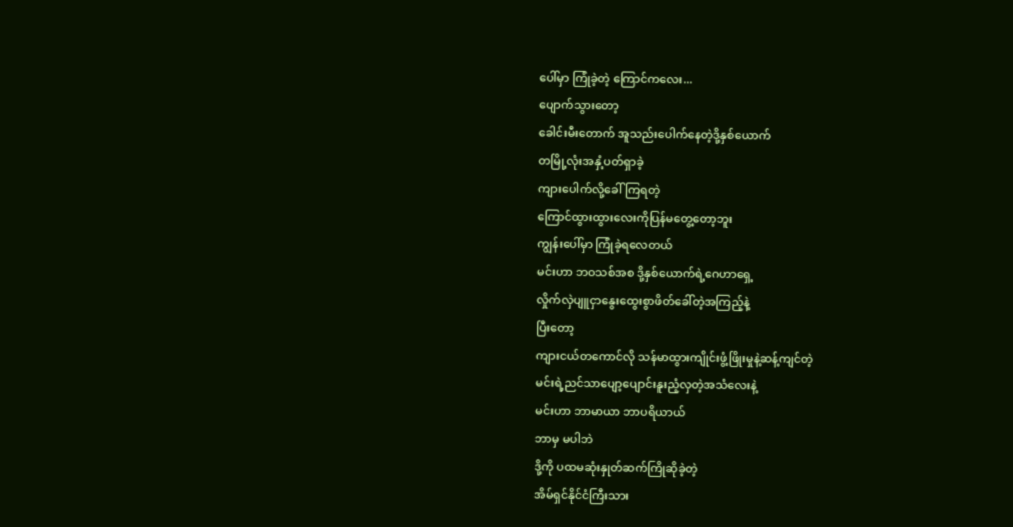ပေါ်မှာ ကြုံခဲ့တဲ့ ကြောင်ကလေး...
ပျောက်သွားတော့
ခေါင်းမီးတောက် အူသည်းပေါက်နေတဲ့ဒို့နှစ်ယောက်
တမြို့လုံးအနှံ့ပတ်ရှာခဲ့
ကျားပေါက်လို့ခေါ်ကြရတဲ့
ကြောင်ထွားထွားလေးကိုပြန်မတွေ့တော့ဘူး
ကျွန်းပေါ်မှာ ကြုံခဲ့ရလေတယ်
မင်းဟာ ဘဝသစ်အစ ဒို့နှစ်ယောက်ရဲ့ဂေဟာရှေ့
လှိုက်လှဲပျူငှာနွေးထွေးစွာဖိတ်ခေါ်တဲ့အကြည့်နဲ့
ပြီးတော့
ကျားငယ်တကောင်လို သန်မာထွားကျိုင်းဖွံ့ဖြိုးမှုနဲ့ဆန့်ကျင်တဲ့
မင်းရဲ့ညင်သာပျော့ပျောင်းနူးညံ့လှတဲ့အသံလေးနဲ့
မင်းဟာ ဘာမာယာ ဘာပရိယာယ်
ဘာမှ မပါဘဲ
ဒို့ကို ပထမဆုံးနှုတ်ဆက်ကြိုဆိုခဲ့တဲ့
အိမ်ရှင်နိုင်ငံကြီးသား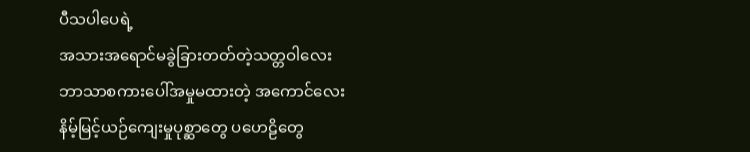ပီသပါပေရဲ့
အသားအရောင်မခွဲခြားတတ်တဲ့သတ္တဝါလေး
ဘာသာစကားပေါ်အမှုမထားတဲ့ အကောင်လေး
နိမ့်မြင့်ယဉ်ကျေးမှုပုစ္ဆာတွေ ပဟေဠိတွေ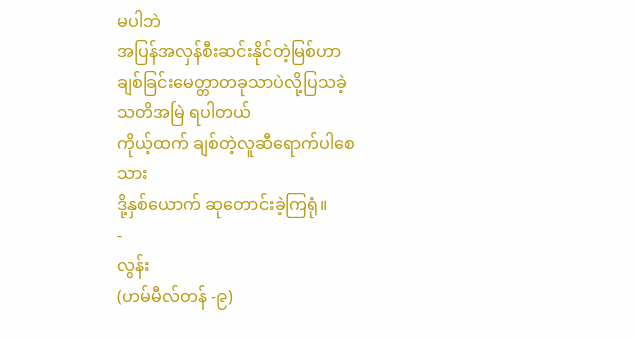မပါဘဲ
အပြန်အလှန်စီးဆင်းနိုင်တဲ့မြစ်ဟာ
ချစ်ခြင်းမေတ္တာတခုသာပဲလို့ပြသခဲ့
သတိအမြဲ ရပါတယ်
ကိုယ့်ထက် ချစ်တဲ့လူဆီရောက်ပါစေသား
ဒို့နှစ်ယောက် ဆုတောင်းခဲ့ကြရုံ။
-
လွန်း
(ဟမ်မီလ်တန် -၉)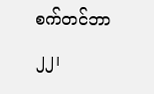စက်တင်ဘာ ၂၂၊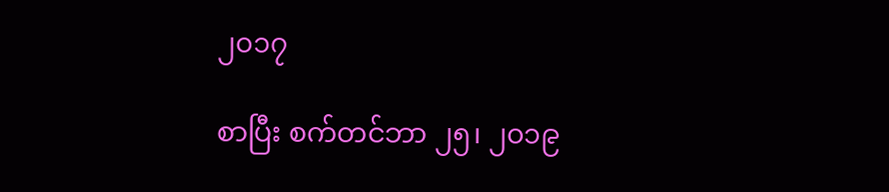၂၀၁၇

စာပြီး စက်တင်ဘာ ၂၅၊ ၂၀၁၉